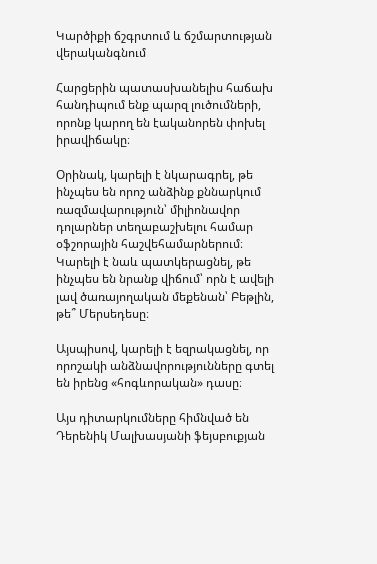Կարծիքի ճշգրտում և ճշմարտության վերականգնում

Հարցերին պատասխանելիս հաճախ հանդիպում ենք պարզ լուծումների, որոնք կարող են էականորեն փոխել իրավիճակը։

Օրինակ, կարելի է նկարագրել, թե ինչպես են որոշ անձինք քննարկում ռազմավարություն՝ միլիոնավոր դոլարներ տեղաբաշխելու համար օֆշորային հաշվեհամարներում։ Կարելի է նաև պատկերացնել, թե ինչպես են նրանք վիճում՝ որն է ավելի լավ ծառայողական մեքենան՝ Բեթլին, թե՞ Մերսեդեսը։

Այսպիսով, կարելի է եզրակացնել, որ որոշակի անձնավորությունները գտել են իրենց «հոգևորական» դասը։

Այս դիտարկումները հիմնված են Դերենիկ Մալխասյանի ֆեյսբուքյան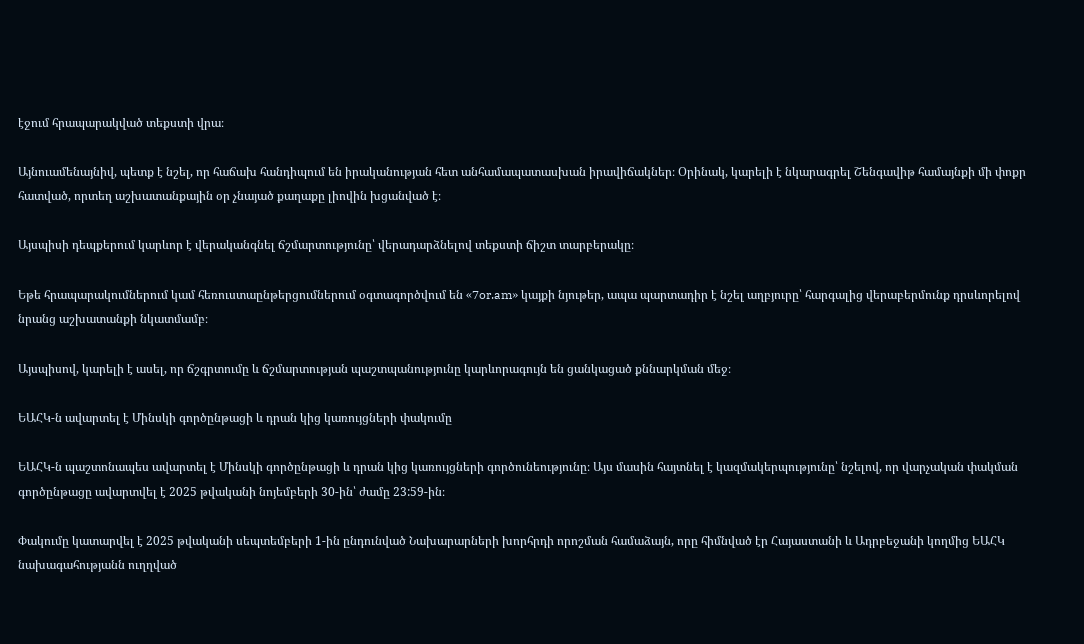էջում հրապարակված տեքստի վրա։

Այնուամենայնիվ, պետք է նշել, որ հաճախ հանդիպում են իրականության հետ անհամապատասխան իրավիճակներ։ Օրինակ, կարելի է նկարագրել Շենգավիթ համայնքի մի փոքր հատված, որտեղ աշխատանքային օր չնայած քաղաքը լիովին խցանված է։

Այսպիսի դեպքերում կարևոր է վերականգնել ճշմարտությունը՝ վերադարձնելով տեքստի ճիշտ տարբերակը։

Եթե հրապարակումներում կամ հեռուստաընթերցումներում օգտագործվում են «7or.am» կայքի նյութեր, ապա պարտադիր է նշել աղբյուրը՝ հարգալից վերաբերմունք դրսևորելով նրանց աշխատանքի նկատմամբ։

Այսպիսով, կարելի է ասել, որ ճշգրտումը և ճշմարտության պաշտպանությունը կարևորագույն են ցանկացած քննարկման մեջ։

ԵԱՀԿ-ն ավարտել է Մինսկի գործընթացի և դրան կից կառույցների փակումը

ԵԱՀԿ-ն պաշտոնապես ավարտել է Մինսկի գործընթացի և դրան կից կառույցների գործունեությունը։ Այս մասին հայտնել է կազմակերպությունը՝ նշելով, որ վարչական փակման գործընթացը ավարտվել է 2025 թվականի նոյեմբերի 30-ին՝ ժամը 23:59-ին։

Փակումը կատարվել է 2025 թվականի սեպտեմբերի 1-ին ընդունված Նախարարների խորհրդի որոշման համաձայն, որը հիմնված էր Հայաստանի և Ադրբեջանի կողմից ԵԱՀԿ նախագահությանն ուղղված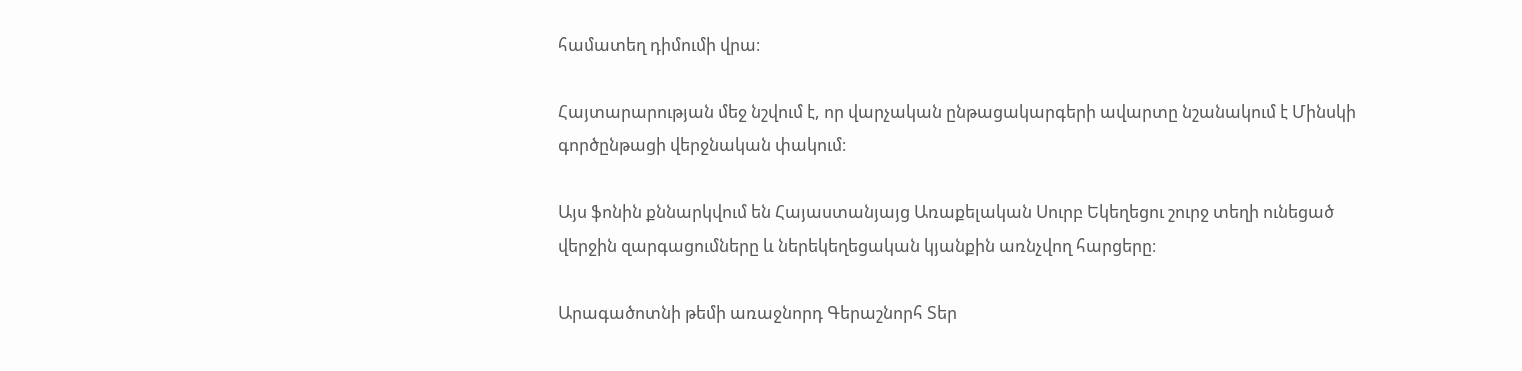համատեղ դիմումի վրա։

Հայտարարության մեջ նշվում է, որ վարչական ընթացակարգերի ավարտը նշանակում է Մինսկի գործընթացի վերջնական փակում։

Այս ֆոնին քննարկվում են Հայաստանյայց Առաքելական Սուրբ Եկեղեցու շուրջ տեղի ունեցած վերջին զարգացումները և ներեկեղեցական կյանքին առնչվող հարցերը։

Արագածոտնի թեմի առաջնորդ Գերաշնորհ Տեր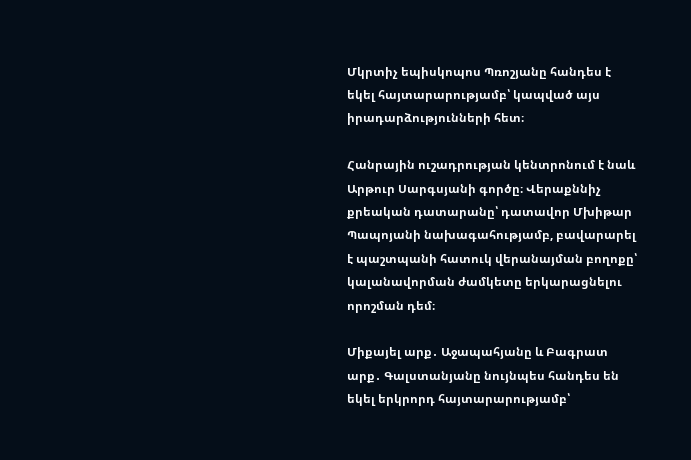Մկրտիչ եպիսկոպոս Պռոշյանը հանդես է եկել հայտարարությամբ՝ կապված այս իրադարձությունների հետ։

Հանրային ուշադրության կենտրոնում է նաև Արթուր Սարգսյանի գործը։ Վերաքննիչ քրեական դատարանը՝ դատավոր Մխիթար Պապոյանի նախագահությամբ, բավարարել է պաշտպանի հատուկ վերանայման բողոքը՝ կալանավորման ժամկետը երկարացնելու որոշման դեմ։

Միքայել արք․ Աջապահյանը և Բագրատ արք․ Գալստանյանը նույնպես հանդես են եկել երկրորդ հայտարարությամբ՝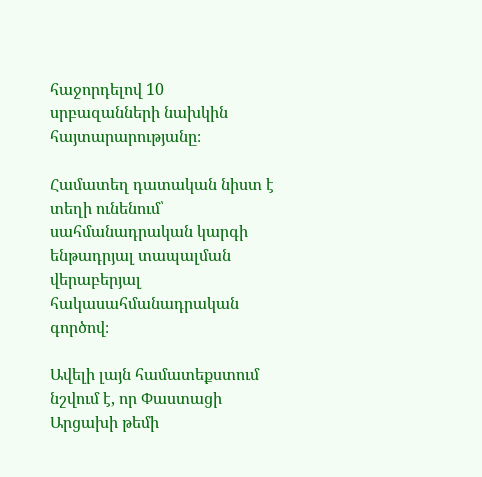հաջորդելով 10 սրբազանների նախկին հայտարարությանը։

Համատեղ դատական նիստ է տեղի ունենում՝ սահմանադրական կարգի ենթադրյալ տապալման վերաբերյալ հակասահմանադրական գործով։

Ավելի լայն համատեքստում նշվում է, որ Փաստացի Արցախի թեմի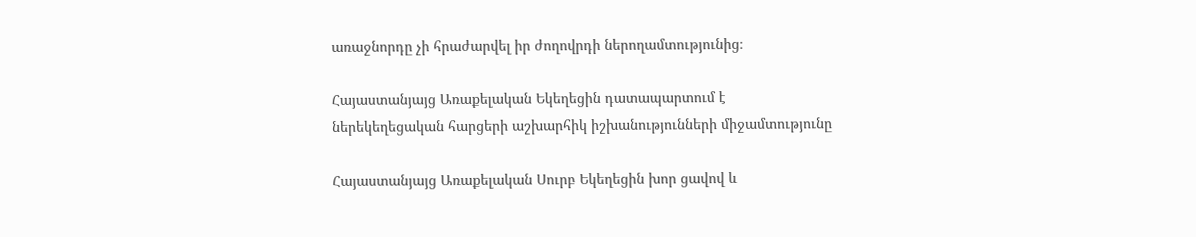առաջնորդը չի հրաժարվել իր ժողովրդի ներողամտությունից։

Հայաստանյայց Առաքելական Եկեղեցին դատապարտում է ներեկեղեցական հարցերի աշխարհիկ իշխանությունների միջամտությունը

Հայաստանյայց Առաքելական Սուրբ Եկեղեցին խոր ցավով և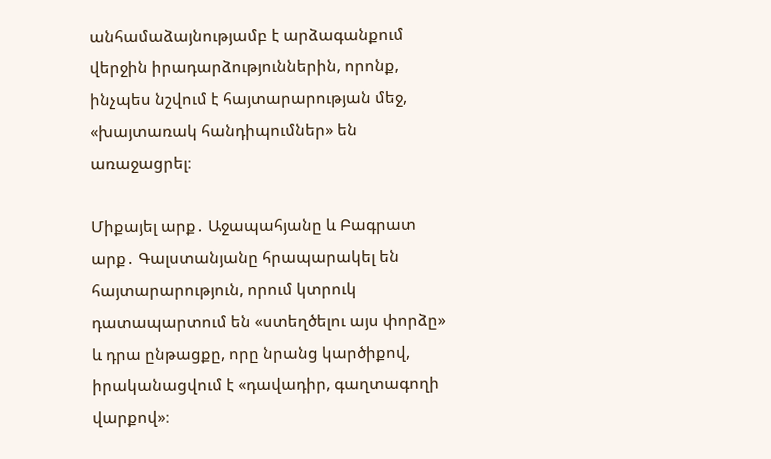անհամաձայնությամբ է արձագանքում վերջին իրադարձություններին, որոնք, ինչպես նշվում է հայտարարության մեջ, «խայտառակ հանդիպումներ» են առաջացրել։

Միքայել արք․ Աջապահյանը և Բագրատ արք․ Գալստանյանը հրապարակել են հայտարարություն, որում կտրուկ դատապարտում են «ստեղծելու այս փորձը» և դրա ընթացքը, որը նրանց կարծիքով, իրականացվում է «դավադիր, գաղտագողի վարքով»։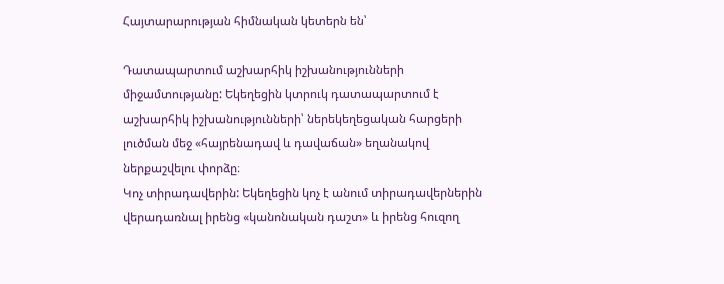Հայտարարության հիմնական կետերն են՝

Դատապարտում աշխարհիկ իշխանությունների միջամտությանը: Եկեղեցին կտրուկ դատապարտում է աշխարհիկ իշխանությունների՝ ներեկեղեցական հարցերի լուծման մեջ «հայրենադավ և դավաճան» եղանակով ներքաշվելու փորձը։
Կոչ տիրադավերին: Եկեղեցին կոչ է անում տիրադավերներին վերադառնալ իրենց «կանոնական դաշտ» և իրենց հուզող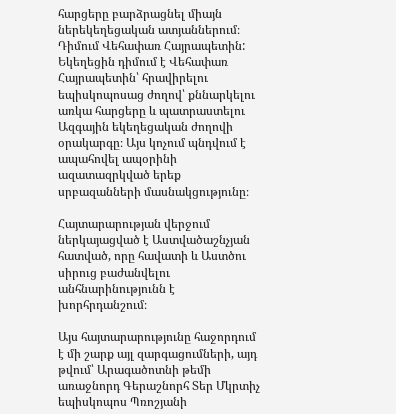հարցերը բարձրացնել միայն ներեկեղեցական ատյաններում։
Դիմում Վեհափառ Հայրապետին: Եկեղեցին դիմում է Վեհափառ Հայրապետին՝ հրավիրելու եպիսկոպոսաց ժողով՝ քննարկելու առկա հարցերը և պատրաստելու Ազգային եկեղեցական ժողովի օրակարգը։ Այս կոչում պնդվում է ապահովել ապօրինի ազատազրկված երեք սրբազանների մասնակցությունը։

Հայտարարության վերջում ներկայացված է Աստվածաշնչյան հատված, որը հավատի և Աստծու սիրուց բաժանվելու անհնարինությունն է խորհրդանշում։

Այս հայտարարությունը հաջորդում է մի շարք այլ զարգացումների, այդ թվում՝ Արագածոտնի թեմի առաջնորդ Գերաշնորհ Տեր Մկրտիչ եպիսկոպոս Պռոշյանի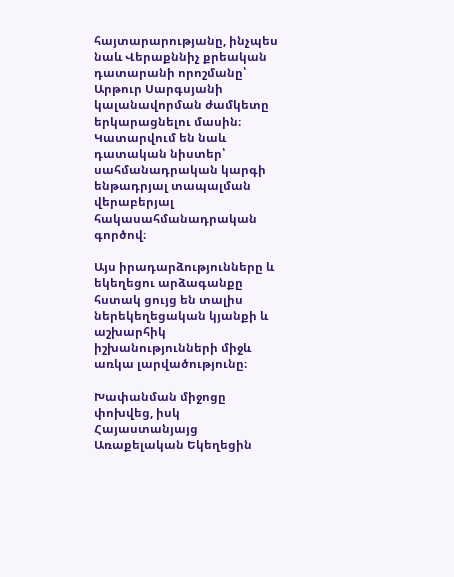հայտարարությանը, ինչպես նաև Վերաքննիչ քրեական դատարանի որոշմանը՝ Արթուր Սարգսյանի կալանավորման ժամկետը երկարացնելու մասին։ Կատարվում են նաև դատական նիստեր՝ սահմանադրական կարգի ենթադրյալ տապալման վերաբերյալ հակասահմանադրական գործով։

Այս իրադարձությունները և եկեղեցու արձագանքը հստակ ցույց են տալիս ներեկեղեցական կյանքի և աշխարհիկ իշխանությունների միջև առկա լարվածությունը։

Խափանման միջոցը փոխվեց, իսկ Հայաստանյայց Առաքելական Եկեղեցին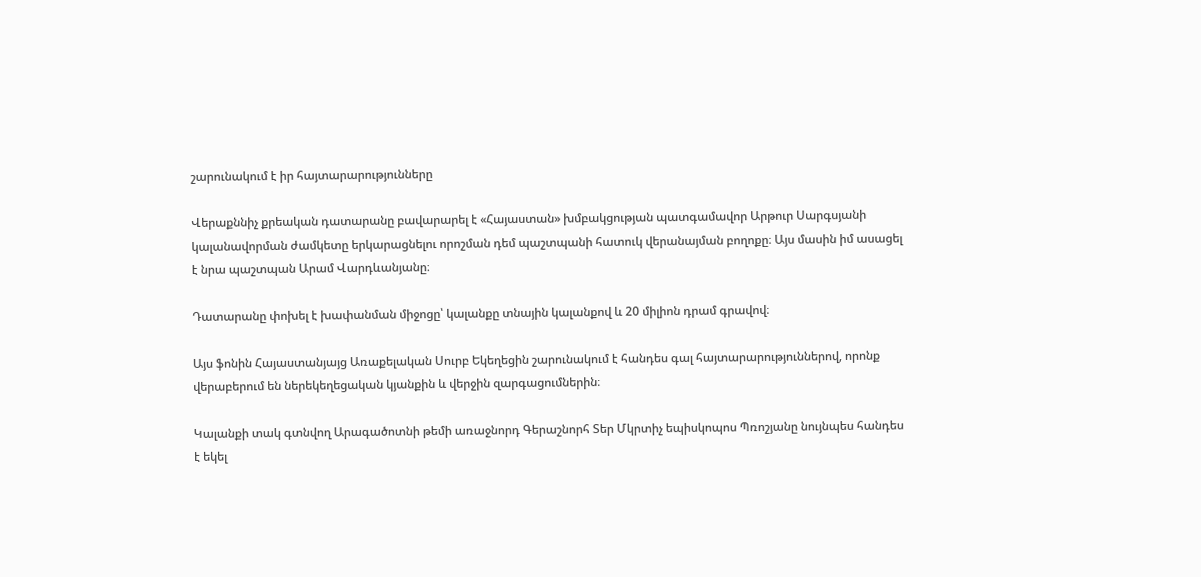շարունակում է իր հայտարարությունները

Վերաքննիչ քրեական դատարանը բավարարել է «Հայաստան» խմբակցության պատգամավոր Արթուր Սարգսյանի կալանավորման ժամկետը երկարացնելու որոշման դեմ պաշտպանի հատուկ վերանայման բողոքը։ Այս մասին իմ ասացել է նրա պաշտպան Արամ Վարդևանյանը։

Դատարանը փոխել է խափանման միջոցը՝ կալանքը տնային կալանքով և 20 միլիոն դրամ գրավով։

Այս ֆոնին Հայաստանյայց Առաքելական Սուրբ Եկեղեցին շարունակում է հանդես գալ հայտարարություններով, որոնք վերաբերում են ներեկեղեցական կյանքին և վերջին զարգացումներին։

Կալանքի տակ գտնվող Արագածոտնի թեմի առաջնորդ Գերաշնորհ Տեր Մկրտիչ եպիսկոպոս Պռոշյանը նույնպես հանդես է եկել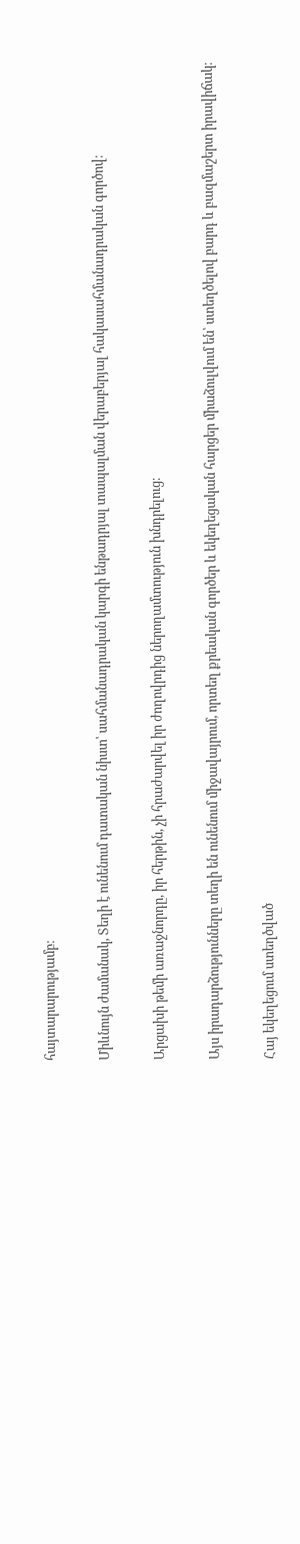հայտարարությամբ։

Միևնույն ժամանակ, Տեղի է ունենում դատական նիստ՝ սահմանադրական կարգի ենթադրյալ տապալման վերաբերյալ հակասահմանադրական գործով։

Արցախի թեմի առաջնորդը, իր հերթին, չի հրաժարվել իր ժողովրդից ներողամտություն խնդրելուց։

Այս իրադարձությունները տեղի են ունենում միջավայրում, որտեղ քրեական գործեր և եկեղեցական հարցեր միաձուլվում են՝ ստեղծելով բարդ և բազմաշերտ իրավիճակ։

Հայ եկեղեցում ստեղծված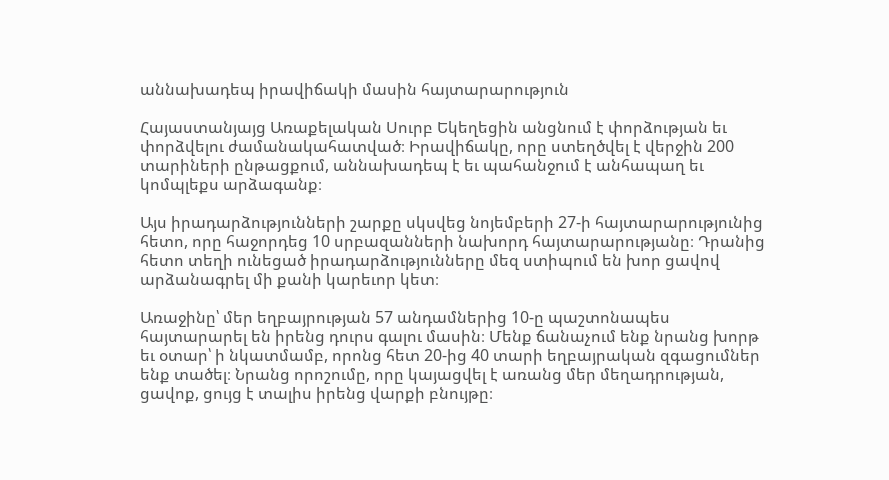աննախադեպ իրավիճակի մասին հայտարարություն

Հայաստանյայց Առաքելական Սուրբ Եկեղեցին անցնում է փորձության եւ փորձվելու ժամանակահատված։ Իրավիճակը, որը ստեղծվել է վերջին 200 տարիների ընթացքում, աննախադեպ է եւ պահանջում է անհապաղ եւ կոմպլեքս արձագանք։

Այս իրադարձությունների շարքը սկսվեց նոյեմբերի 27-ի հայտարարությունից հետո, որը հաջորդեց 10 սրբազանների նախորդ հայտարարությանը։ Դրանից հետո տեղի ունեցած իրադարձությունները մեզ ստիպում են խոր ցավով արձանագրել մի քանի կարեւոր կետ։

Առաջինը՝ մեր եղբայրության 57 անդամներից 10-ը պաշտոնապես հայտարարել են իրենց դուրս գալու մասին։ Մենք ճանաչում ենք նրանց խորթ եւ օտար՝ ի նկատմամբ, որոնց հետ 20-ից 40 տարի եղբայրական զգացումներ ենք տածել։ Նրանց որոշումը, որը կայացվել է առանց մեր մեղադրության, ցավոք, ցույց է տալիս իրենց վարքի բնույթը։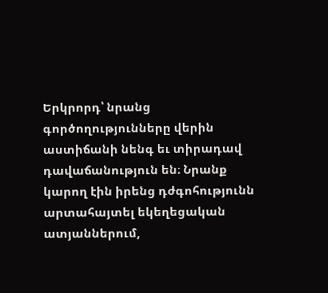Երկրորդ՝ նրանց գործողությունները վերին աստիճանի նենգ եւ տիրադավ դավաճանություն են։ Նրանք կարող էին իրենց դժգոհությունն արտահայտել եկեղեցական ատյաններում,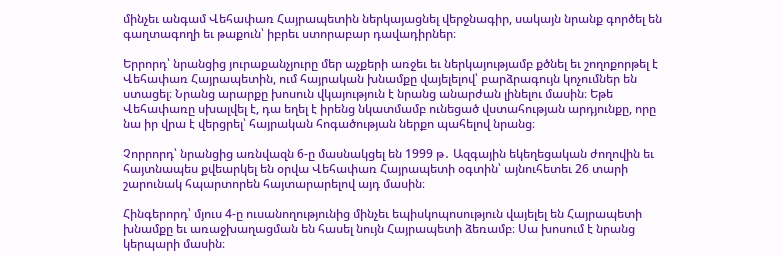մինչեւ անգամ Վեհափառ Հայրապետին ներկայացնել վերջնագիր, սակայն նրանք գործել են գաղտագողի եւ թաքուն՝ իբրեւ ստորաբար դավադիրներ։

Երրորդ՝ նրանցից յուրաքանչյուրը մեր աչքերի առջեւ եւ ներկայությամբ քծնել եւ շողոքորթել է Վեհափառ Հայրապետին, ում հայրական խնամքը վայելելով՝ բարձրագույն կոչումներ են ստացել։ Նրանց արարքը խոսուն վկայություն է նրանց անարժան լինելու մասին։ Եթե Վեհափառը սխալվել է, դա եղել է իրենց նկատմամբ ունեցած վստահության արդյունքը, որը նա իր վրա է վերցրել՝ հայրական հոգածության ներքո պահելով նրանց։

Չորրորդ՝ նրանցից առնվազն 6-ը մասնակցել են 1999 թ․ Ազգային եկեղեցական ժողովին եւ հայտնապես քվեարկել են օրվա Վեհափառ Հայրապետի օգտին՝ այնուհետեւ 26 տարի շարունակ հպարտորեն հայտարարելով այդ մասին։

Հինգերորդ՝ մյուս 4-ը ուսանողությունից մինչեւ եպիսկոպոսություն վայելել են Հայրապետի խնամքը եւ առաջխաղացման են հասել նույն Հայրապետի ձեռամբ։ Սա խոսում է նրանց կերպարի մասին։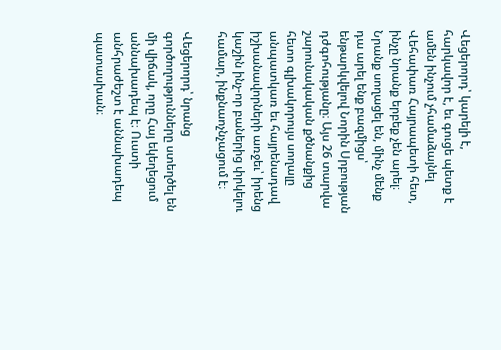Վեցերորդ՝ կարելի է, հարկավոր է, եւ գուցե պետք է ամեն ինչում չհամաձայնել Վեհափառ Հայրապետի հետ, ինչը նրանք երբեք չեն արել։ Նրանք սողացել են, մինչ մենք դա արել ենք բազմիցս՝ ենթարկվելով Նորին Սրբության դժգոհությանը։ Այս 26 տարվա շարունակական քծնանքից հետո գլխակորույս սողալը անպատկառ եւ հայրենադավ իշխանավորների առջեւ՝ իրենց կաշին ինչ-որ բաներից փրկելու համար, ինքնաոչնչացում է։

Վեցերորդ՝ նրանց գործողությունները ստեղծել են մի վիճակ, որը Հայ եկեղեցում աննախադեպ է։ Ուստի անհրաժեշտ է աննախադեպ պատասխան։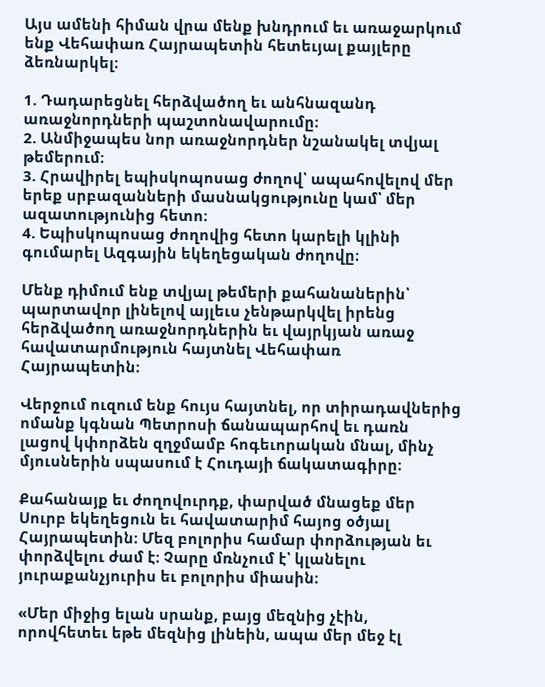Այս ամենի հիման վրա մենք խնդրում եւ առաջարկում ենք Վեհափառ Հայրապետին հետեւյալ քայլերը ձեռնարկել։

1. Դադարեցնել հերձվածող եւ անհնազանդ առաջնորդների պաշտոնավարումը։
2. Անմիջապես նոր առաջնորդներ նշանակել տվյալ թեմերում։
3. Հրավիրել եպիսկոպոսաց ժողով՝ ապահովելով մեր երեք սրբազանների մասնակցությունը կամ՝ մեր ազատությունից հետո։
4. Եպիսկոպոսաց ժողովից հետո կարելի կլինի գումարել Ազգային եկեղեցական ժողովը։

Մենք դիմում ենք տվյալ թեմերի քահանաներին՝ պարտավոր լինելով այլեւս չենթարկվել իրենց հերձվածող առաջնորդներին եւ վայրկյան առաջ հավատարմություն հայտնել Վեհափառ Հայրապետին։

Վերջում ուզում ենք հույս հայտնել, որ տիրադավներից ոմանք կգնան Պետրոսի ճանապարհով եւ դառն լացով կփորձեն զղջմամբ հոգեւորական մնալ, մինչ մյուսներին սպասում է Հուդայի ճակատագիրը։

Քահանայք եւ ժողովուրդք, փարված մնացեք մեր Սուրբ եկեղեցուն եւ հավատարիմ հայոց օծյալ Հայրապետին։ Մեզ բոլորիս համար փորձության եւ փորձվելու ժամ է։ Չարը մռնչում է՝ կլանելու յուրաքանչյուրիս եւ բոլորիս միասին։

«Մեր միջից ելան սրանք, բայց մեզնից չէին, որովհետեւ եթե մեզնից լինեին, ապա մեր մեջ էլ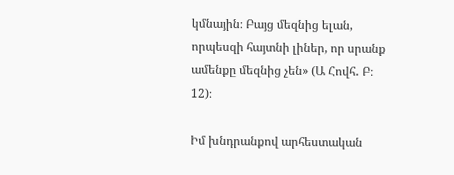կմնային։ Բայց մեզնից ելան, որպեսզի հայտնի լիներ, որ սրանք ամենքը մեզնից չեն» (Ա Հովհ․ Բ։ 12)։

Իմ խնդրանքով արհեստական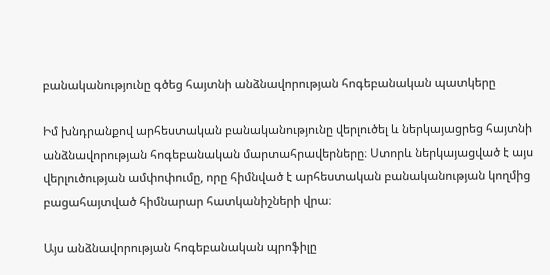բանականությունը գծեց հայտնի անձնավորության հոգեբանական պատկերը

Իմ խնդրանքով արհեստական բանականությունը վերլուծել և ներկայացրեց հայտնի անձնավորության հոգեբանական մարտահրավերները։ Ստորև ներկայացված է այս վերլուծության ամփոփումը, որը հիմնված է արհեստական բանականության կողմից բացահայտված հիմնարար հատկանիշների վրա։

Այս անձնավորության հոգեբանական պրոֆիլը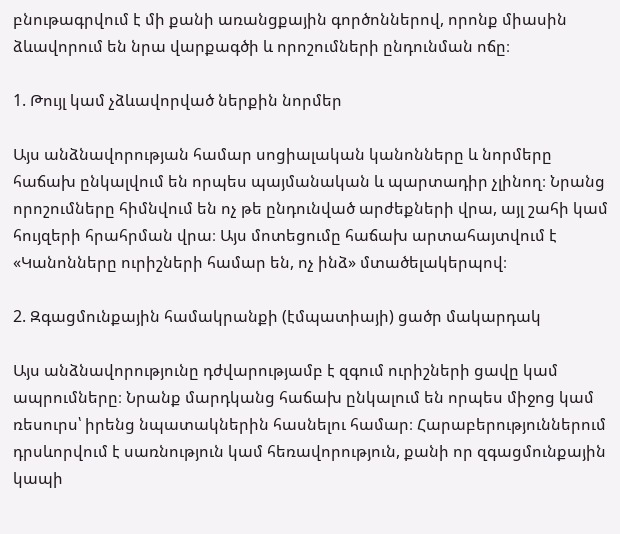բնութագրվում է մի քանի առանցքային գործոններով, որոնք միասին ձևավորում են նրա վարքագծի և որոշումների ընդունման ոճը։

1. Թույլ կամ չձևավորված ներքին նորմեր

Այս անձնավորության համար սոցիալական կանոնները և նորմերը հաճախ ընկալվում են որպես պայմանական և պարտադիր չլինող։ Նրանց որոշումները հիմնվում են ոչ թե ընդունված արժեքների վրա, այլ շահի կամ հույզերի հրահրման վրա։ Այս մոտեցումը հաճախ արտահայտվում է «Կանոնները ուրիշների համար են, ոչ ինձ» մտածելակերպով։

2. Զգացմունքային համակրանքի (էմպատիայի) ցածր մակարդակ

Այս անձնավորությունը դժվարությամբ է զգում ուրիշների ցավը կամ ապրումները։ Նրանք մարդկանց հաճախ ընկալում են որպես միջոց կամ ռեսուրս՝ իրենց նպատակներին հասնելու համար։ Հարաբերություններում դրսևորվում է սառնություն կամ հեռավորություն, քանի որ զգացմունքային կապի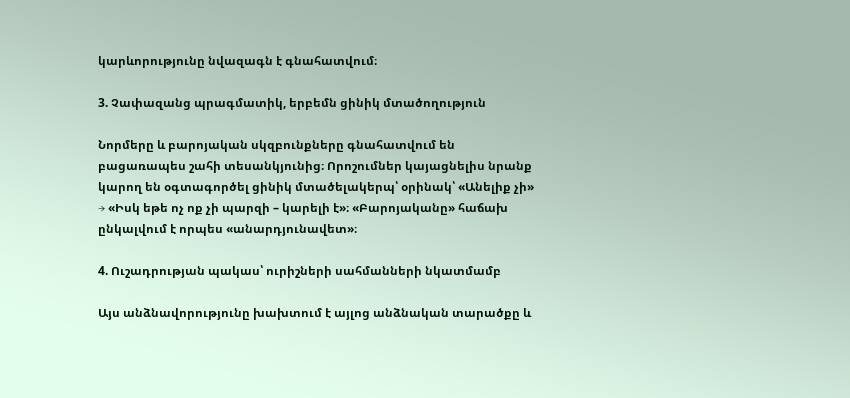կարևորությունը նվազագն է գնահատվում։

3. Չափազանց պրագմատիկ, երբեմն ցինիկ մտածողություն

Նորմերը և բարոյական սկզբունքները գնահատվում են բացառապես շահի տեսանկյունից։ Որոշումներ կայացնելիս նրանք կարող են օգտագործել ցինիկ մտածելակերպ՝ օրինակ՝ «Անելիք չի» → «Իսկ եթե ոչ ոք չի պարզի – կարելի է»։ «Բարոյականը» հաճախ ընկալվում է որպես «անարդյունավետ»։

4. Ուշադրության պակաս՝ ուրիշների սահմանների նկատմամբ

Այս անձնավորությունը խախտում է այլոց անձնական տարածքը և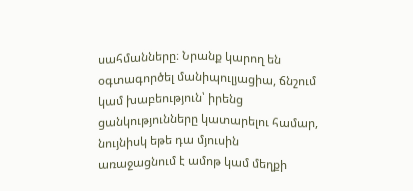սահմանները։ Նրանք կարող են օգտագործել մանիպուլյացիա, ճնշում կամ խաբեություն՝ իրենց ցանկությունները կատարելու համար, նույնիսկ եթե դա մյուսին առաջացնում է ամոթ կամ մեղքի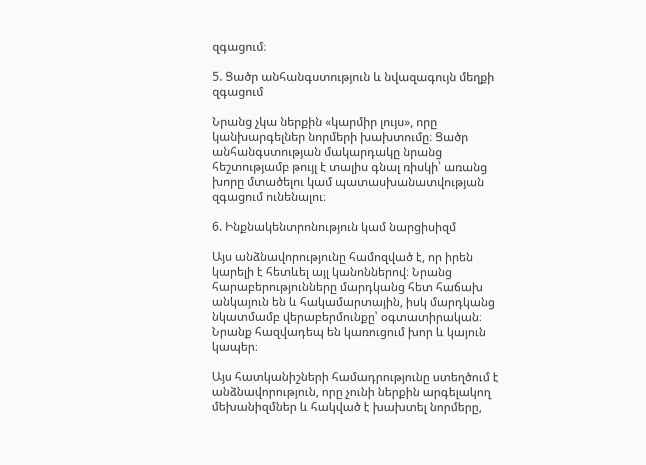զգացում։

5. Ցածր անհանգստություն և նվազագույն մեղքի զգացում

Նրանց չկա ներքին «կարմիր լույս», որը կանխարգելներ նորմերի խախտումը։ Ցածր անհանգստության մակարդակը նրանց հեշտությամբ թույլ է տալիս գնալ ռիսկի՝ առանց խորը մտածելու կամ պատասխանատվության զգացում ունենալու։

6. Ինքնակենտրոնություն կամ նարցիսիզմ

Այս անձնավորությունը համոզված է, որ իրեն կարելի է հետևել այլ կանոններով։ Նրանց հարաբերությունները մարդկանց հետ հաճախ անկայուն են և հակամարտային, իսկ մարդկանց նկատմամբ վերաբերմունքը՝ օգտատիրական։ Նրանք հազվադեպ են կառուցում խոր և կայուն կապեր։

Այս հատկանիշների համադրությունը ստեղծում է անձնավորություն, որը չունի ներքին արգելակող մեխանիզմներ և հակված է խախտել նորմերը,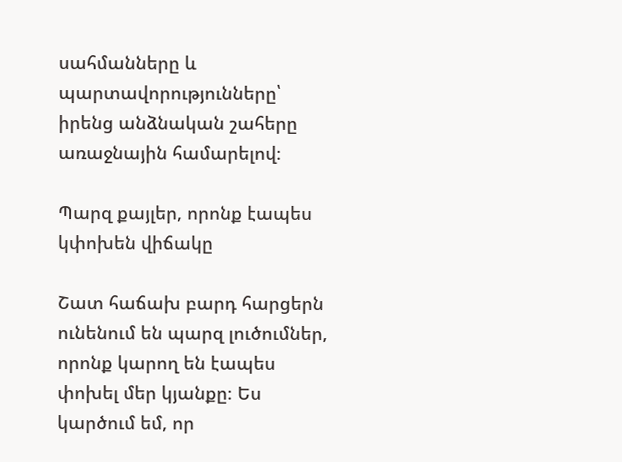սահմանները և պարտավորությունները՝ իրենց անձնական շահերը առաջնային համարելով։

Պարզ քայլեր, որոնք էապես կփոխեն վիճակը

Շատ հաճախ բարդ հարցերն ունենում են պարզ լուծումներ, որոնք կարող են էապես փոխել մեր կյանքը։ Ես կարծում եմ, որ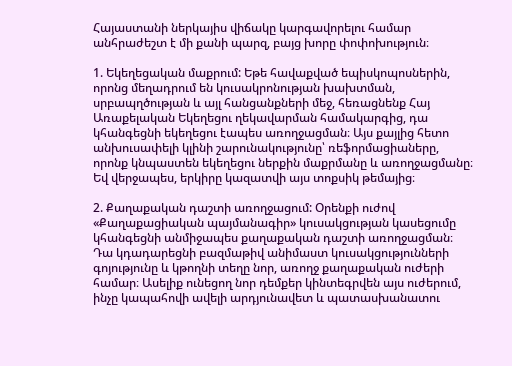Հայաստանի ներկայիս վիճակը կարգավորելու համար անհրաժեշտ է մի քանի պարզ, բայց խորը փոփոխություն։

1. Եկեղեցական մաքրում: Եթե հավաքված եպիսկոպոսներին, որոնց մեղադրում են կուսակրոնության խախտման, սրբապղծության և այլ հանցանքների մեջ, հեռացնենք Հայ Առաքելական Եկեղեցու ղեկավարման համակարգից, դա կհանգեցնի եկեղեցու էապես առողջացման։ Այս քայլից հետո անխուսափելի կլինի շարունակությունը՝ ռեֆորմացիաները, որոնք կնպաստեն եկեղեցու ներքին մաքրմանը և առողջացմանը։ Եվ վերջապես, երկիրը կազատվի այս տոքսիկ թեմայից։

2. Քաղաքական դաշտի առողջացում: Օրենքի ուժով «Քաղաքացիական պայմանագիր» կուսակցության կասեցումը կհանգեցնի անմիջապես քաղաքական դաշտի առողջացման։ Դա կդադարեցնի բազմաթիվ անիմաստ կուսակցությունների գոյությունը և կթողնի տեղը նոր, առողջ քաղաքական ուժերի համար։ Ասելիք ունեցող նոր դեմքեր կինտեգրվեն այս ուժերում, ինչը կապահովի ավելի արդյունավետ և պատասխանատու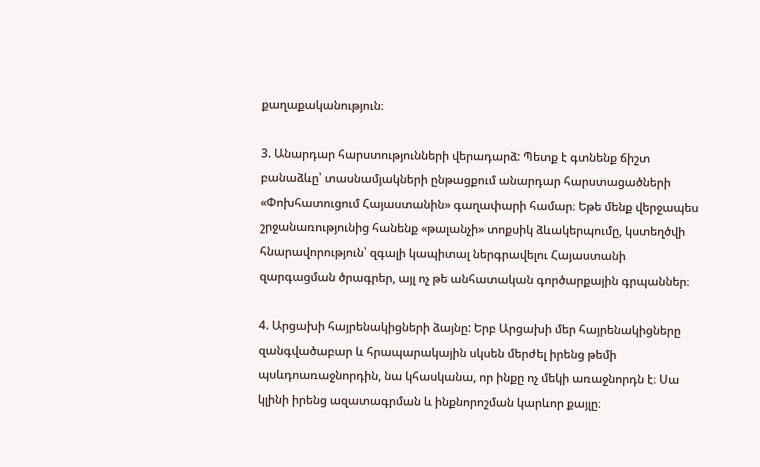քաղաքականություն։

3. Անարդար հարստությունների վերադարձ: Պետք է գտնենք ճիշտ բանաձևը՝ տասնամյակների ընթացքում անարդար հարստացածների «Փոխհատուցում Հայաստանին» գաղափարի համար։ Եթե մենք վերջապես շրջանառությունից հանենք «թալանչի» տոքսիկ ձևակերպումը, կստեղծվի հնարավորություն՝ զգալի կապիտալ ներգրավելու Հայաստանի զարգացման ծրագրեր, այլ ոչ թե անհատական գործարքային գրպաններ։

4. Արցախի հայրենակիցների ձայնը: Երբ Արցախի մեր հայրենակիցները զանգվածաբար և հրապարակային սկսեն մերժել իրենց թեմի պսևդոառաջնորդին, նա կհասկանա, որ ինքը ոչ մեկի առաջնորդն է։ Սա կլինի իրենց ազատագրման և ինքնորոշման կարևոր քայլը։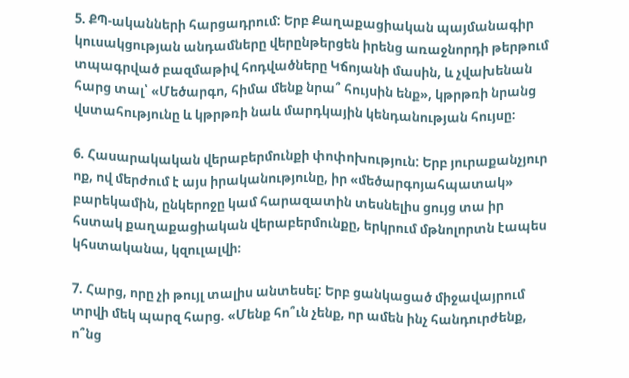5. ՔՊ-ականների հարցադրում: Երբ Քաղաքացիական պայմանագիր կուսակցության անդամները վերընթերցեն իրենց առաջնորդի թերթում տպագրված բազմաթիվ հոդվածները Կճոյանի մասին, և չվախենան հարց տալ՝ «Մեծարգո, հիմա մենք նրա՞ հույսին ենք», կթրթռի նրանց վստահությունը և կթրթռի նաև մարդկային կենդանության հույսը։

6. Հասարակական վերաբերմունքի փոփոխություն: Երբ յուրաքանչյուր ոք, ով մերժում է այս իրականությունը, իր «մեծարգոյահպատակ» բարեկամին, ընկերոջը կամ հարազատին տեսնելիս ցույց տա իր հստակ քաղաքացիական վերաբերմունքը, երկրում մթնոլորտն էապես կհստականա, կզուլալվի։

7. Հարց, որը չի թույլ տալիս անտեսել: Երբ ցանկացած միջավայրում տրվի մեկ պարզ հարց. «Մենք հո՞ւն չենք, որ ամեն ինչ հանդուրժենք, ո՞նց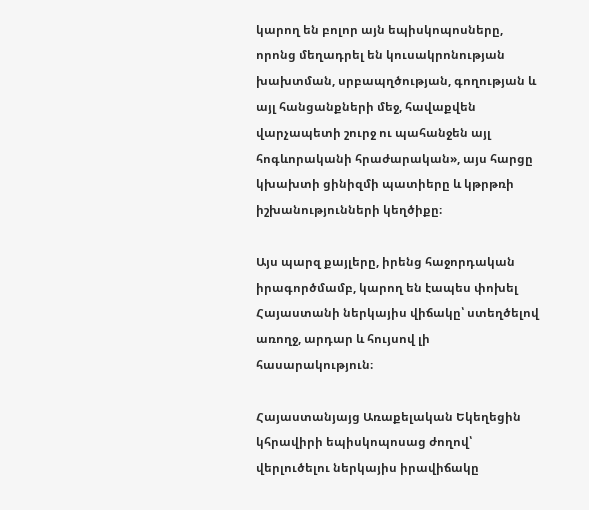կարող են բոլոր այն եպիսկոպոսները, որոնց մեղադրել են կուսակրոնության խախտման, սրբապղծության, գողության և այլ հանցանքների մեջ, հավաքվեն վարչապետի շուրջ ու պահանջեն այլ հոգևորականի հրաժարական», այս հարցը կխախտի ցինիզմի պատիերը և կթրթռի իշխանությունների կեղծիքը։

Այս պարզ քայլերը, իրենց հաջորդական իրագործմամբ, կարող են էապես փոխել Հայաստանի ներկայիս վիճակը՝ ստեղծելով առողջ, արդար և հույսով լի հասարակություն։

Հայաստանյայց Առաքելական Եկեղեցին կհրավիրի եպիսկոպոսաց ժողով՝ վերլուծելու ներկայիս իրավիճակը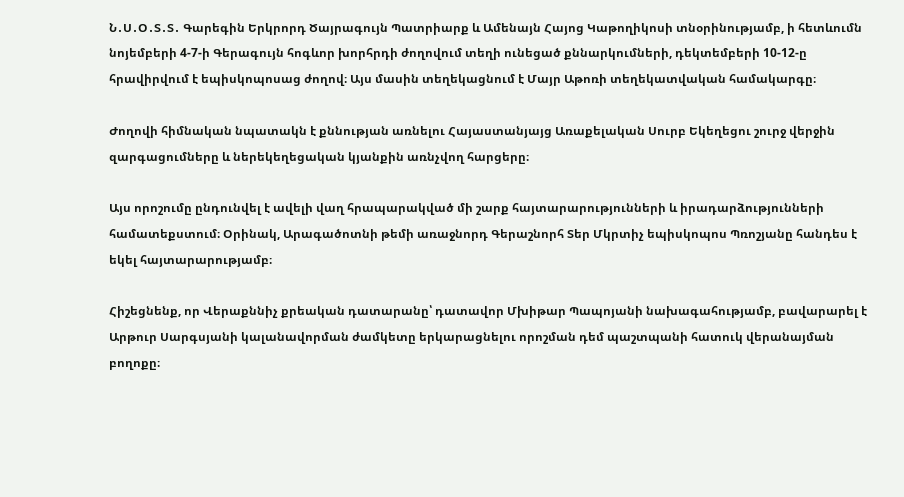Ն․Ս․Օ․Տ․Տ․ Գարեգին Երկրորդ Ծայրագույն Պատրիարք և Ամենայն Հայոց Կաթողիկոսի տնօրինությամբ, ի հետևումն նոյեմբերի 4-7-ի Գերագույն հոգևոր խորհրդի ժողովում տեղի ունեցած քննարկումների, դեկտեմբերի 10-12-ը հրավիրվում է եպիսկոպոսաց ժողով։ Այս մասին տեղեկացնում է Մայր Աթոռի տեղեկատվական համակարգը։

Ժողովի հիմնական նպատակն է քննության առնելու Հայաստանյայց Առաքելական Սուրբ Եկեղեցու շուրջ վերջին զարգացումները և ներեկեղեցական կյանքին առնչվող հարցերը։

Այս որոշումը ընդունվել է ավելի վաղ հրապարակված մի շարք հայտարարությունների և իրադարձությունների համատեքստում։ Օրինակ, Արագածոտնի թեմի առաջնորդ Գերաշնորհ Տեր Մկրտիչ եպիսկոպոս Պռոշյանը հանդես է եկել հայտարարությամբ։

Հիշեցնենք, որ Վերաքննիչ քրեական դատարանը՝ դատավոր Մխիթար Պապոյանի նախագահությամբ, բավարարել է Արթուր Սարգսյանի կալանավորման ժամկետը երկարացնելու որոշման դեմ պաշտպանի հատուկ վերանայման բողոքը։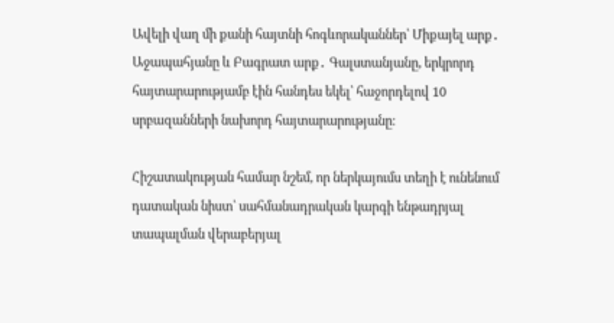Ավելի վաղ մի քանի հայտնի հոգևորականներ՝ Միքայել արք․ Աջապահյանը և Բագրատ արք․ Գալստանյանը, երկրորդ հայտարարությամբ էին հանդես եկել՝ հաջորդելով 10 սրբազանների նախորդ հայտարարությանը։

Հիշատակության համար նշեմ, որ ներկայումս տեղի է ունենում դատական նիստ՝ սահմանադրական կարգի ենթադրյալ տապալման վերաբերյալ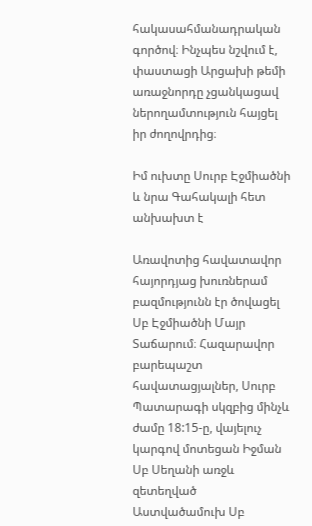հակասահմանադրական գործով։ Ինչպես նշվում է, փաստացի Արցախի թեմի առաջնորդը չցանկացավ ներողամտություն հայցել իր ժողովրդից։

Իմ ուխտը Սուրբ Էջմիածնի և նրա Գահակալի հետ անխախտ է

Առավոտից հավատավոր հայորդյաց խուռներամ բազմությունն էր ծովացել Սբ Էջմիածնի Մայր Տաճարում։ Հազարավոր բարեպաշտ հավատացյալներ, Սուրբ Պատարագի սկզբից մինչև ժամը 18:15-ը, վայելուչ կարգով մոտեցան Իջման Սբ Սեղանի առջև զետեղված Աստվածամուխ Սբ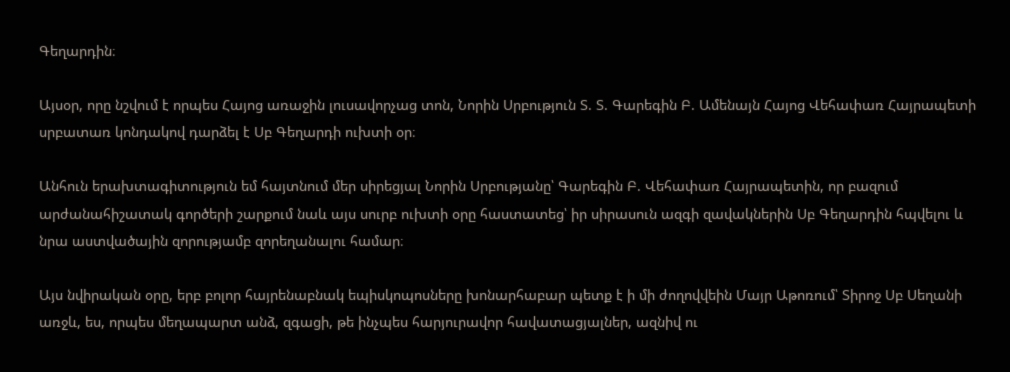Գեղարդին։

Այսօր, որը նշվում է որպես Հայոց առաջին լուսավորչաց տոն, Նորին Սրբություն Տ. Տ. Գարեգին Բ. Ամենայն Հայոց Վեհափառ Հայրապետի սրբատառ կոնդակով դարձել է Սբ Գեղարդի ուխտի օր։

Անհուն երախտագիտություն եմ հայտնում մեր սիրեցյալ Նորին Սրբությանը՝ Գարեգին Բ. Վեհափառ Հայրապետին, որ բազում արժանահիշատակ գործերի շարքում նաև այս սուրբ ուխտի օրը հաստատեց՝ իր սիրասուն ազգի զավակներին Սբ Գեղարդին հպվելու և նրա աստվածային զորությամբ զորեղանալու համար։

Այս նվիրական օրը, երբ բոլոր հայրենաբնակ եպիսկոպոսները խոնարհաբար պետք է ի մի ժողովվեին Մայր Աթոռում՝ Տիրոջ Սբ Սեղանի առջև, ես, որպես մեղապարտ անձ, զգացի, թե ինչպես հարյուրավոր հավատացյալներ, ազնիվ ու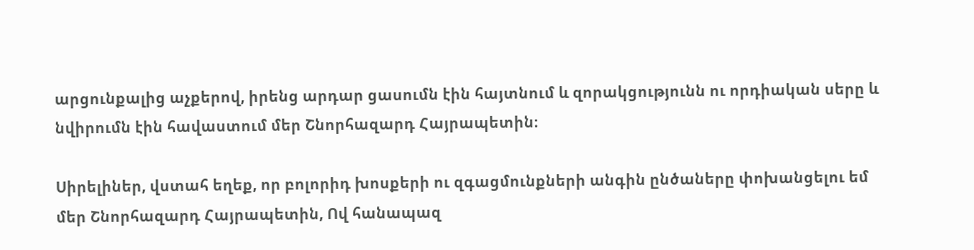արցունքալից աչքերով, իրենց արդար ցասումն էին հայտնում և զորակցությունն ու որդիական սերը և նվիրումն էին հավաստում մեր Շնորհազարդ Հայրապետին։

Սիրելիներ, վստահ եղեք, որ բոլորիդ խոսքերի ու զգացմունքների անգին ընծաները փոխանցելու եմ մեր Շնորհազարդ Հայրապետին, Ով հանապազ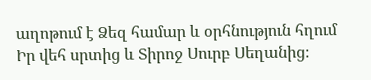աղոթում է Ձեզ համար և օրհնություն հղում Իր վեհ սրտից և Տիրոջ Սուրբ Սեղանից։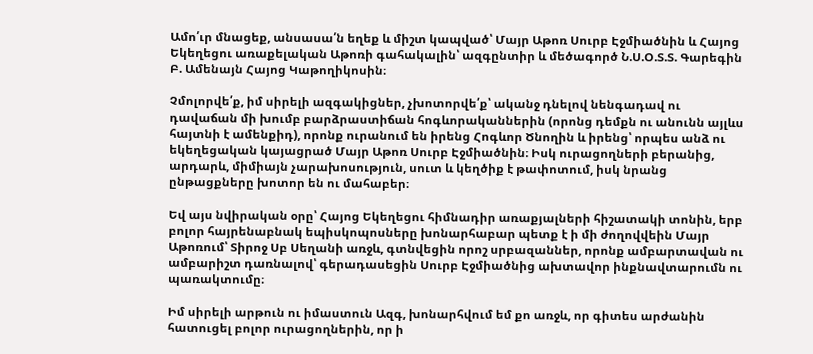Ամո՛ւր մնացեք, անսասա՛ն եղեք և միշտ կապված՝ Մայր Աթոռ Սուրբ Էջմիածնին և Հայոց Եկեղեցու առաքելական Աթոռի գահակալին՝ ազգընտիր և մեծագործ Ն.Ս.Օ.Տ.Տ. Գարեգին Բ. Ամենայն Հայոց Կաթողիկոսին։

Չմոլորվե՛ք, իմ սիրելի ազգակիցներ, չխոտորվե՛ք՝ ականջ դնելով նենգադավ ու դավաճան մի խումբ բարձրաստիճան հոգևորականներին (որոնց դեմքն ու անունն այլևս հայտնի է ամենքիդ), որոնք ուրանում են իրենց Հոգևոր Ծնողին և իրենց՝ որպես անձ ու եկեղեցական կայացրած Մայր Աթոռ Սուրբ Էջմիածնին։ Իսկ ուրացողների բերանից, արդարև, միմիայն չարախոսություն, սուտ և կեղծիք է թափոտում, իսկ նրանց ընթացքները խոտոր են ու մահաբեր։

Եվ այս նվիրական օրը՝ Հայոց Եկեղեցու հիմնադիր առաքյալների հիշատակի տոնին, երբ բոլոր հայրենաբնակ եպիսկոպոսները խոնարհաբար պետք է ի մի ժողովվեին Մայր Աթոռում՝ Տիրոջ Սբ Սեղանի առջև, գտնվեցին որոշ սրբազաններ, որոնք ամբարտավան ու ամբարիշտ դառնալով՝ գերադասեցին Սուրբ Էջմիածնից ախտավոր ինքնավտարումն ու պառակտումը։

Իմ սիրելի արթուն ու իմաստուն Ազգ, խոնարհվում եմ քո առջև, որ գիտես արժանին հատուցել բոլոր ուրացողներին, որ ի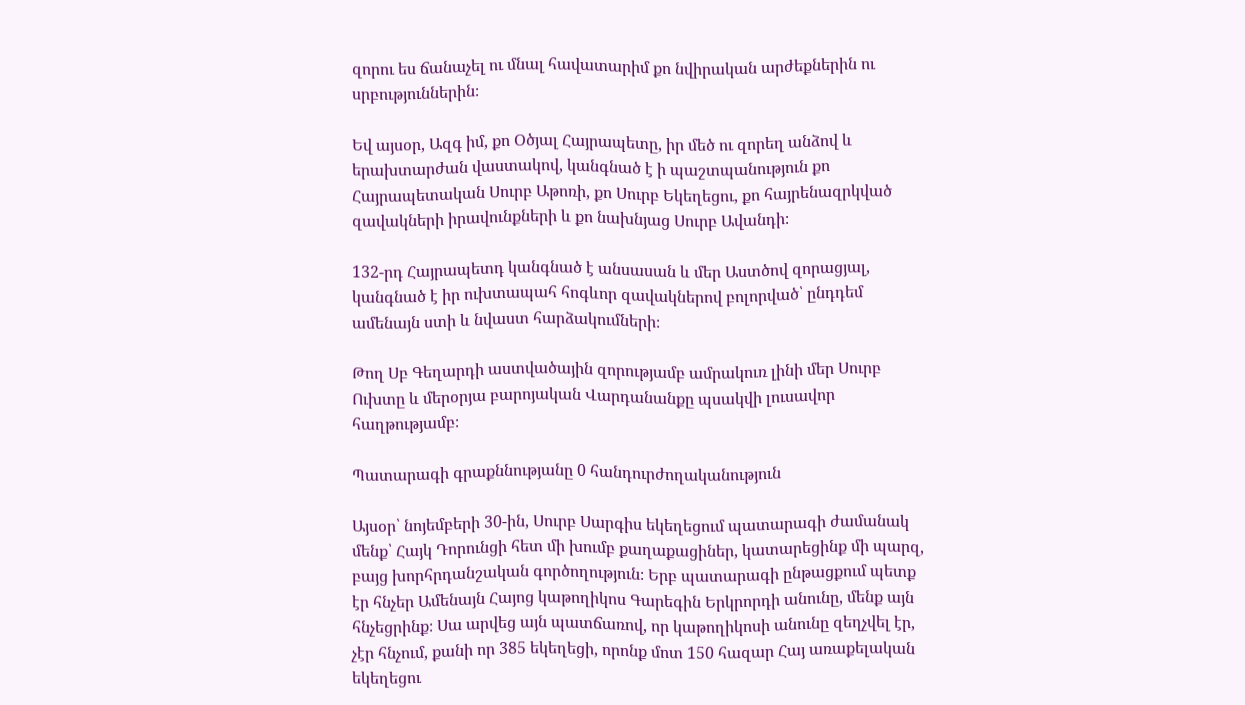զորու ես ճանաչել ու մնալ հավատարիմ քո նվիրական արժեքներին ու սրբություններին։

Եվ այսօր, Ազգ իմ, քո Օծյալ Հայրապետը, իր մեծ ու զորեղ անձով և երախտարժան վաստակով, կանգնած է ի պաշտպանություն քո Հայրապետական Սուրբ Աթոռի, քո Սուրբ Եկեղեցու, քո հայրենազրկված զավակների իրավունքների և քո նախնյաց Սուրբ Ավանդի։

132-րդ Հայրապետդ կանգնած է անսասան և մեր Աստծով զորացյալ, կանգնած է իր ուխտապահ հոգևոր զավակներով բոլորված՝ ընդդեմ ամենայն ստի և նվաստ հարձակումների։

Թող Սբ Գեղարդի աստվածային զորությամբ ամրակուռ լինի մեր Սուրբ Ուխտը և մերօրյա բարոյական Վարդանանքը պսակվի լուսավոր հաղթությամբ։

Պատարագի գրաքննությանը 0 հանդուրժողականություն

Այսօր՝ նոյեմբերի 30-ին, Սուրբ Սարգիս եկեղեցում պատարագի ժամանակ մենք՝ Հայկ Դորունցի հետ մի խումբ քաղաքացիներ, կատարեցինք մի պարզ, բայց խորհրդանշական գործողություն։ Երբ պատարագի ընթացքում պետք էր հնչեր Ամենայն Հայոց կաթողիկոս Գարեգին Երկրորդի անունը, մենք այն հնչեցրինք։ Սա արվեց այն պատճառով, որ կաթողիկոսի անունը զեղչվել էր, չէր հնչում, քանի որ 385 եկեղեցի, որոնք մոտ 150 հազար Հայ առաքելական եկեղեցու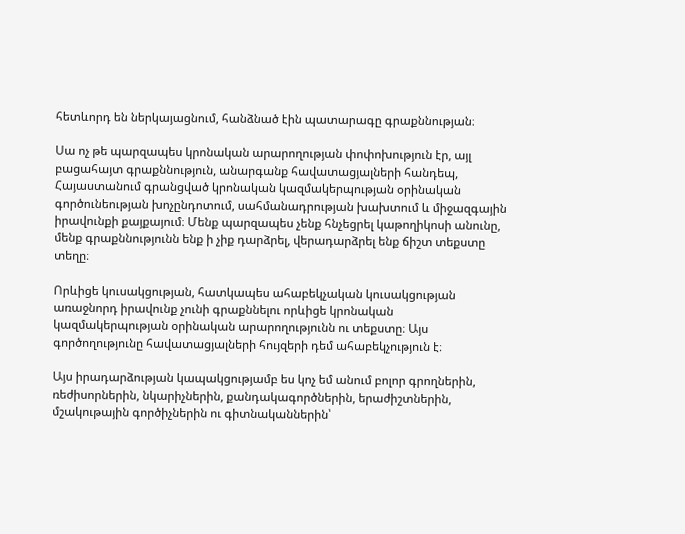հետևորդ են ներկայացնում, հանձնած էին պատարագը գրաքննության։

Սա ոչ թե պարզապես կրոնական արարողության փոփոխություն էր, այլ բացահայտ գրաքննություն, անարգանք հավատացյալների հանդեպ, Հայաստանում գրանցված կրոնական կազմակերպության օրինական գործունեության խոչընդոտում, սահմանադրության խախտում և միջազգային իրավունքի քայքայում։ Մենք պարզապես չենք հնչեցրել կաթողիկոսի անունը, մենք գրաքննությունն ենք ի չիք դարձրել, վերադարձրել ենք ճիշտ տեքստը տեղը։

Որևիցե կուսակցության, հատկապես ահաբեկչական կուսակցության առաջնորդ իրավունք չունի գրաքննելու որևիցե կրոնական կազմակերպության օրինական արարողությունն ու տեքստը։ Այս գործողությունը հավատացյալների հույզերի դեմ ահաբեկչություն է։

Այս իրադարձության կապակցությամբ ես կոչ եմ անում բոլոր գրողներին, ռեժիսորներին, նկարիչներին, քանդակագործներին, երաժիշտներին, մշակութային գործիչներին ու գիտնականներին՝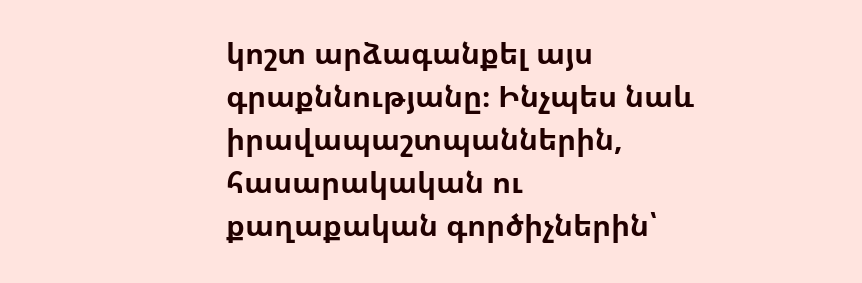կոշտ արձագանքել այս գրաքննությանը։ Ինչպես նաև իրավապաշտպաններին, հասարակական ու քաղաքական գործիչներին՝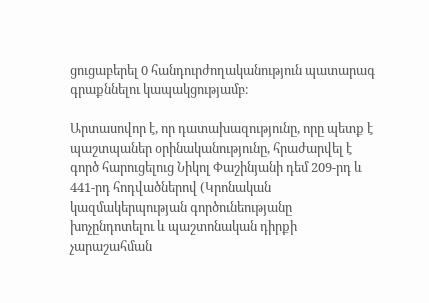ցուցաբերել 0 հանդուրժողականություն պատարագ գրաքննելու կապակցությամբ։

Արտասովոր է, որ դատախազությունը, որը պետք է պաշտպաներ օրինականությունը, հրաժարվել է գործ հարուցելուց Նիկոլ Փաշինյանի դեմ 209-րդ և 441-րդ հոդվածներով (Կրոնական կազմակերպության գործունեությանը խոչընդոտելու և պաշտոնական դիրքի չարաշահման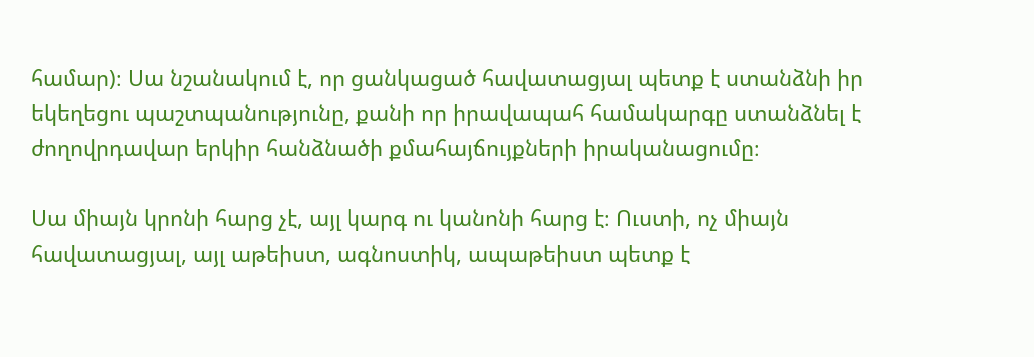համար)։ Սա նշանակում է, որ ցանկացած հավատացյալ պետք է ստանձնի իր եկեղեցու պաշտպանությունը, քանի որ իրավապահ համակարգը ստանձնել է ժողովրդավար երկիր հանձնածի քմահայճույքների իրականացումը։

Սա միայն կրոնի հարց չէ, այլ կարգ ու կանոնի հարց է։ Ուստի, ոչ միայն հավատացյալ, այլ աթեիստ, ագնոստիկ, ապաթեիստ պետք է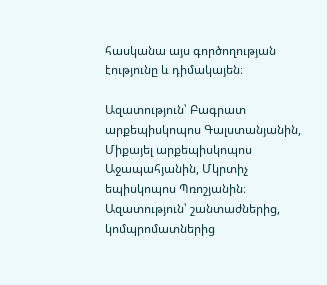հասկանա այս գործողության էությունը և դիմակայեն։

Ազատություն՝ Բագրատ արքեպիսկոպոս Գալստանյանին, Միքայել արքեպիսկոպոս Աջապահյանին, Մկրտիչ եպիսկոպոս Պռոշյանին։ Ազատություն՝ շանտաժներից, կոմպրոմատներից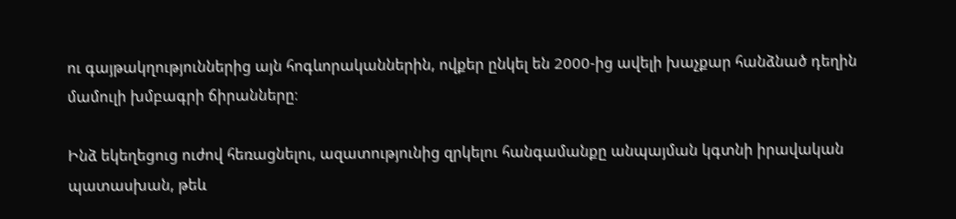ու գայթակղություններից այն հոգևորականներին, ովքեր ընկել են 2000-ից ավելի խաչքար հանձնած դեղին մամուլի խմբագրի ճիրանները։

Ինձ եկեղեցուց ուժով հեռացնելու, ազատությունից զրկելու հանգամանքը անպայման կգտնի իրավական պատասխան, թեև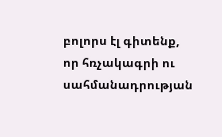բոլորս էլ գիտենք, որ հռչակագրի ու սահմանադրության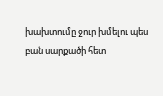խախտումը ջուր խմելու պես բան սարքածի հետ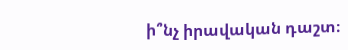ի՞նչ իրավական դաշտ։